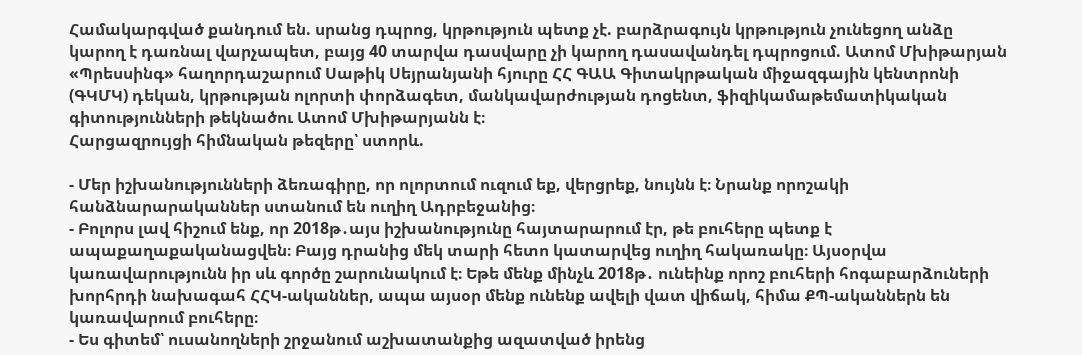Համակարգված քանդում են. սրանց դպրոց, կրթություն պետք չէ. բարձրագույն կրթություն չունեցող անձը կարող է դառնալ վարչապետ, բայց 40 տարվա դասվարը չի կարող դասավանդել դպրոցում. Ատոմ Մխիթարյան
«Պրեսսինգ» հաղորդաշարում Սաթիկ Սեյրանյանի հյուրը ՀՀ ԳԱԱ Գիտակրթական միջազգային կենտրոնի (ԳԿՄԿ) դեկան, կրթության ոլորտի փորձագետ, մանկավարժության դոցենտ, ֆիզիկամաթեմատիկական գիտությունների թեկնածու Ատոմ Մխիթարյանն է։
Հարցազրույցի հիմնական թեզերը՝ ստորև.

- Մեր իշխանությունների ձեռագիրը, որ ոլորտում ուզում եք, վերցրեք, նույնն է։ Նրանք որոշակի հանձնարարականներ ստանում են ուղիղ Ադրբեջանից։
- Բոլորս լավ հիշում ենք, որ 2018թ․այս իշխանությունը հայտարարում էր, թե բուհերը պետք է ապաքաղաքականացվեն։ Բայց դրանից մեկ տարի հետո կատարվեց ուղիղ հակառակը։ Այսօրվա կառավարությունն իր սև գործը շարունակում է։ Եթե մենք մինչև 2018թ․ ունեինք որոշ բուհերի հոգաբարձուների խորհրդի նախագահ ՀՀԿ-ականներ, ապա այսօր մենք ունենք ավելի վատ վիճակ, հիմա ՔՊ-ականներն են կառավարում բուհերը։
- Ես գիտեմ՝ ուսանողների շրջանում աշխատանքից ազատված իրենց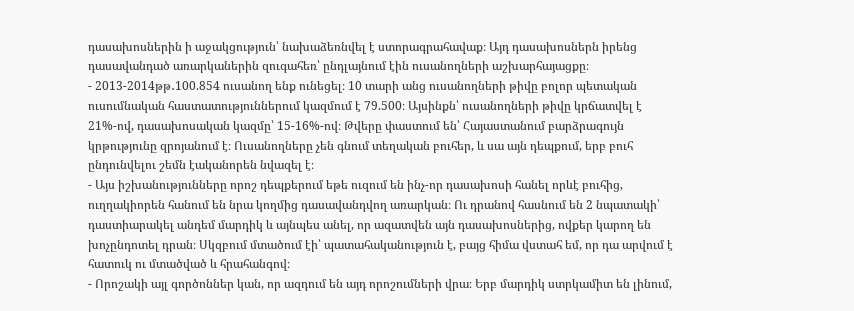դասախոսներին ի աջակցություն՝ նախաձեռնվել է ստորագրահավաք։ Այդ դասախոսներն իրենց դասավանդած առարկաներին զուգահեռ՝ ընդլայնում էին ուսանողների աշխարհայացքը։
- 2013-2014թթ․100.854 ուսանող ենք ունեցել։ 10 տարի անց ուսանողների թիվը բոլոր պետական ուսումնական հաստատություններում կազմում է 79.500։ Այսինքն՝ ուսանողների թիվը կրճատվել է 21%-ով, դասախոսական կազմը՝ 15-16%-ով։ Թվերը փաստում են՝ Հայաստանում բարձրագույն կրթությունը զրոյանում է։ Ուսանողները չեն գնում տեղական բուհեր, և սա այն դեպքում, երբ բուհ ընդունվելու շեմն էականորեն նվազել է։
- Այս իշխանությունները որոշ դեպքերում եթե ուզում են ինչ-որ դասախոսի հանել որևէ բուհից, ուղղակիորեն հանում են նրա կողմից դասավանդվող առարկան։ Ու դրանով հասնում են 2 նպատակի՝ դաստիարակել անդեմ մարդիկ և այնպես անել, որ ազատվեն այն դասախոսներից, ովքեր կարող են խոչընդոտել դրան։ Սկզբում մտածում էի՝ պատահականություն է, բայց հիմա վստահ եմ, որ դա արվում է հատուկ ու մտածված և հրահանգով։
- Որոշակի այլ գործոններ կան, որ ազդում են այդ որոշումների վրա։ Երբ մարդիկ ստրկամիտ են լինում,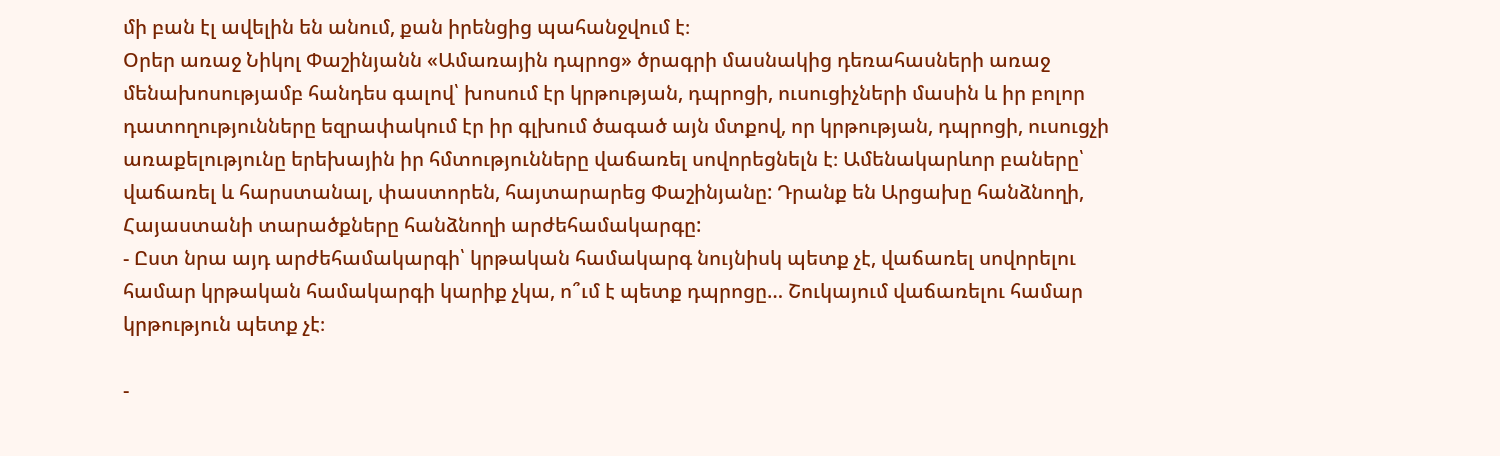մի բան էլ ավելին են անում, քան իրենցից պահանջվում է։
Օրեր առաջ Նիկոլ Փաշինյանն «Ամառային դպրոց» ծրագրի մասնակից դեռահասների առաջ մենախոսությամբ հանդես գալով՝ խոսում էր կրթության, դպրոցի, ուսուցիչների մասին և իր բոլոր դատողությունները եզրափակում էր իր գլխում ծագած այն մտքով, որ կրթության, դպրոցի, ուսուցչի առաքելությունը երեխային իր հմտությունները վաճառել սովորեցնելն է։ Ամենակարևոր բաները՝ վաճառել և հարստանալ, փաստորեն, հայտարարեց Փաշինյանը: Դրանք են Արցախը հանձնողի, Հայաստանի տարածքները հանձնողի արժեհամակարգը:
- Ըստ նրա այդ արժեհամակարգի՝ կրթական համակարգ նույնիսկ պետք չէ, վաճառել սովորելու համար կրթական համակարգի կարիք չկա, ո՞ւմ է պետք դպրոցը… Շուկայում վաճառելու համար կրթություն պետք չէ։

-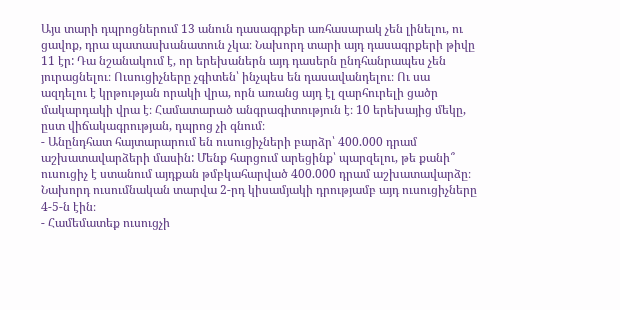Այս տարի դպրոցներում 13 անուն դասագրքեր առհասարակ չեն լինելու, ու ցավոք, դրա պատասխանատուն չկա։ Նախորդ տարի այդ դասագրքերի թիվը 11 էր: Դա նշանակում է, որ երեխաներն այդ դասերն ընդհանրապես չեն յուրացնելու։ Ուսուցիչները չգիտեն՝ ինչպես են դասավանդելու։ Ու սա ազդելու է կրթության որակի վրա, որն առանց այդ էլ զարհուրելի ցածր մակարդակի վրա է։ Համատարած անգրագիտություն է։ 10 երեխայից մեկը, ըստ վիճակագրության, դպրոց չի գնում։
- Անընդհատ հայտարարում են ուսուցիչների բարձր՝ 400.000 դրամ աշխատավարձերի մասին: Մենք հարցում արեցինք՝ պարզելու, թե քանի՞ ուսուցիչ է ստանում այդքան թմբկահարված 400.000 դրամ աշխատավարձը։ Նախորդ ուսումնական տարվա 2-րդ կիսամյակի դրությամբ այդ ուսուցիչները 4-5-ն էին։
- Համեմատեք ուսուցչի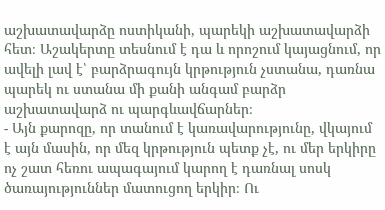աշխատավարձը ոստիկանի, պարեկի աշխատավարձի հետ։ Աշակերտը տեսնում է դա և որոշում կայացնում, որ ավելի լավ է՝ բարձրագույն կրթություն չստանա, դառնա պարեկ ու ստանա մի քանի անգամ բարձր աշխատավարձ ու պարգևավճարներ։
- Այն քարոզը, որ տանում է կառավարությունը, վկայում է այն մասին, որ մեզ կրթություն պետք չէ, ու մեր երկիրը ոչ շատ հեռու ապագայում կարող է դառնալ սոսկ ծառայություններ մատուցող երկիր։ Ու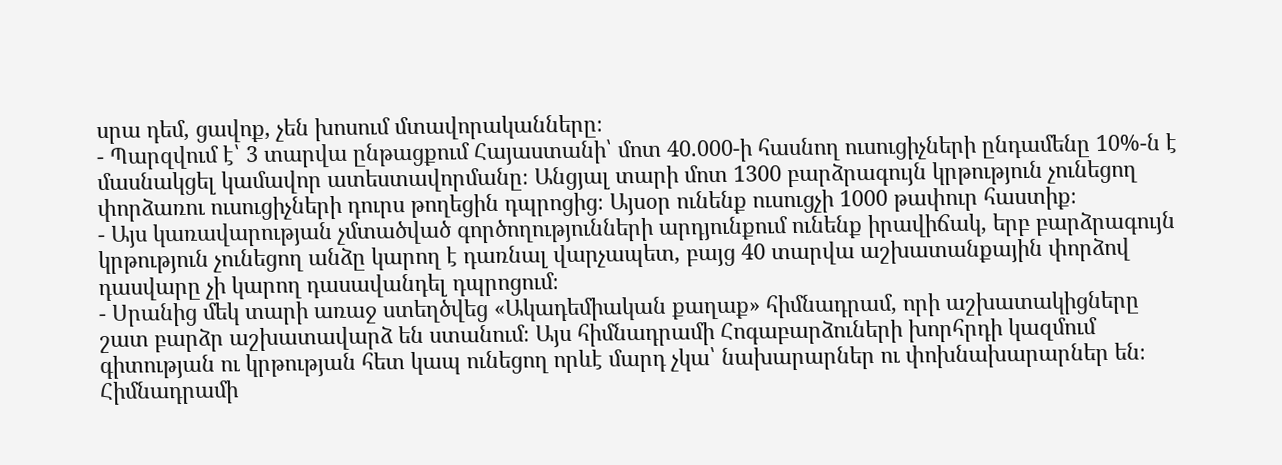սրա դեմ, ցավոք, չեն խոսում մտավորականները։
- Պարզվում է՝ 3 տարվա ընթացքում Հայաստանի՝ մոտ 40.000-ի հասնող ուսուցիչների ընդամենը 10%-ն է մասնակցել կամավոր ատեստավորմանը։ Անցյալ տարի մոտ 1300 բարձրագույն կրթություն չունեցող փորձառու ուսուցիչների դուրս թողեցին դպրոցից։ Այսօր ունենք ուսուցչի 1000 թափուր հաստիք։
- Այս կառավարության չմտածված գործողությունների արդյունքում ունենք իրավիճակ, երբ բարձրագույն կրթություն չունեցող անձը կարող է դառնալ վարչապետ, բայց 40 տարվա աշխատանքային փորձով դասվարը չի կարող դասավանդել դպրոցում։
- Սրանից մեկ տարի առաջ ստեղծվեց «Ակադեմիական քաղաք» հիմնադրամ, որի աշխատակիցները շատ բարձր աշխատավարձ են ստանում։ Այս հիմնադրամի Հոգաբարձուների խորհրդի կազմում գիտության ու կրթության հետ կապ ունեցող որևէ մարդ չկա՝ նախարարներ ու փոխնախարարներ են։ Հիմնադրամի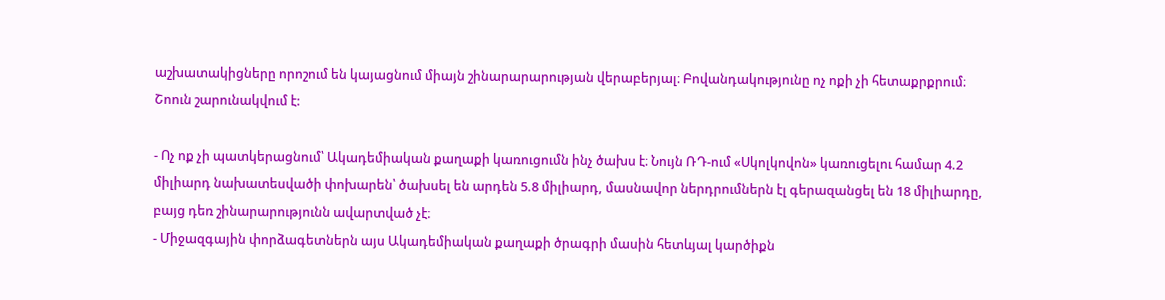աշխատակիցները որոշում են կայացնում միայն շինարարարության վերաբերյալ։ Բովանդակությունը ոչ ոքի չի հետաքրքրում։ Շոուն շարունակվում է:

- Ոչ ոք չի պատկերացնում՝ Ակադեմիական քաղաքի կառուցումն ինչ ծախս է։ Նույն ՌԴ-ում «Սկոլկովոն» կառուցելու համար 4.2 միլիարդ նախատեսվածի փոխարեն՝ ծախսել են արդեն 5.8 միլիարդ, մասնավոր ներդրումներն էլ գերազանցել են 18 միլիարդը, բայց դեռ շինարարությունն ավարտված չէ։
- Միջազգային փորձագետներն այս Ակադեմիական քաղաքի ծրագրի մասին հետևյալ կարծիքն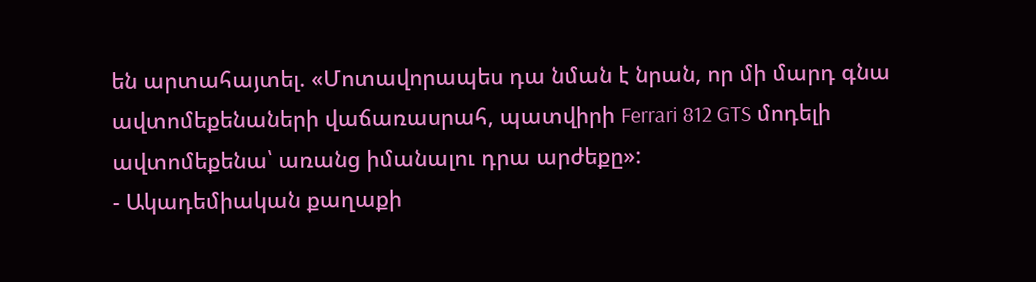են արտահայտել. «Մոտավորապես դա նման է նրան, որ մի մարդ գնա ավտոմեքենաների վաճառասրահ, պատվիրի Ferrari 812 GTS մոդելի ավտոմեքենա՝ առանց իմանալու դրա արժեքը»:
- Ակադեմիական քաղաքի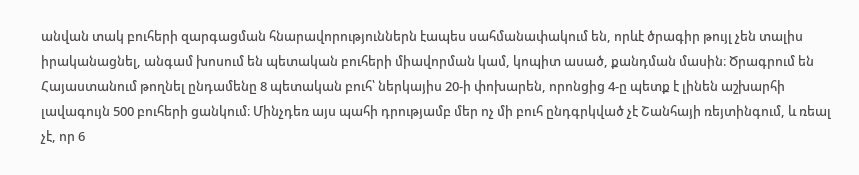անվան տակ բուհերի զարգացման հնարավորություններն էապես սահմանափակում են, որևէ ծրագիր թույլ չեն տալիս իրականացնել, անգամ խոսում են պետական բուհերի միավորման կամ, կոպիտ ասած, քանդման մասին։ Ծրագրում են Հայաստանում թողնել ընդամենը 8 պետական բուհ՝ ներկայիս 20-ի փոխարեն, որոնցից 4-ը պետք է լինեն աշխարհի լավագույն 500 բուհերի ցանկում։ Մինչդեռ այս պահի դրությամբ մեր ոչ մի բուհ ընդգրկված չէ Շանհայի ռեյտինգում, և ռեալ չէ, որ 6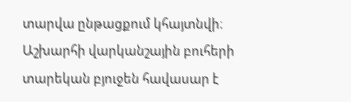տարվա ընթացքում կհայտնվի։ Աշխարհի վարկանշային բուհերի տարեկան բյուջեն հավասար է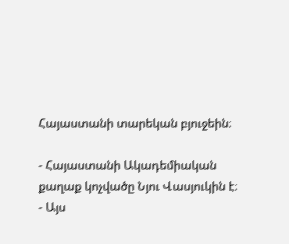Հայաստանի տարեկան բյուջեին։

- Հայաստանի Ակադեմիական քաղաք կոչվածը Նյու Վասյուկին է։
- Այս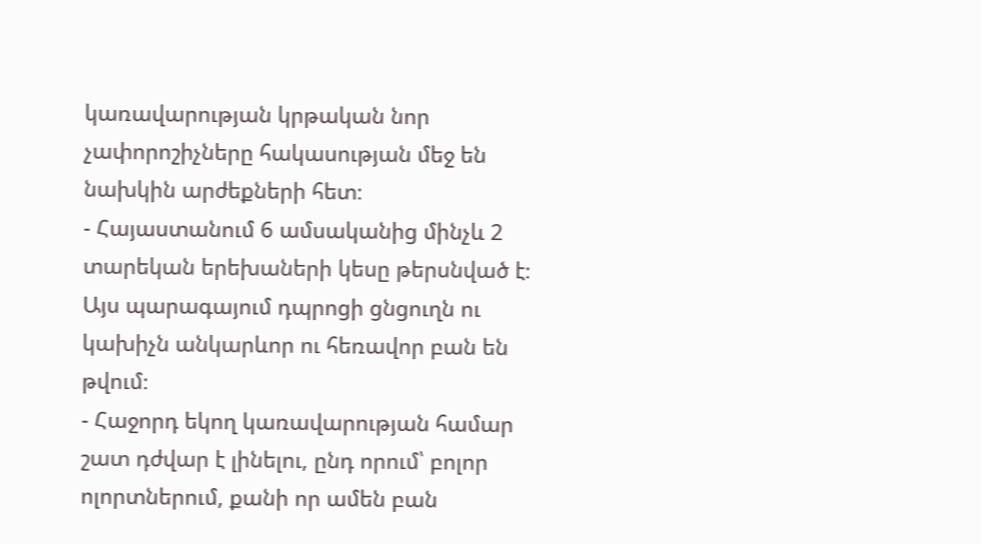կառավարության կրթական նոր չափորոշիչները հակասության մեջ են նախկին արժեքների հետ։
- Հայաստանում 6 ամսականից մինչև 2 տարեկան երեխաների կեսը թերսնված է։ Այս պարագայում դպրոցի ցնցուղն ու կախիչն անկարևոր ու հեռավոր բան են թվում։
- Հաջորդ եկող կառավարության համար շատ դժվար է լինելու, ընդ որում՝ բոլոր ոլորտներում, քանի որ ամեն բան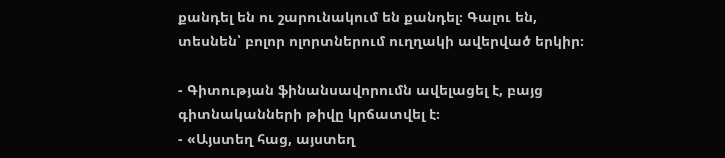քանդել են ու շարունակում են քանդել։ Գալու են, տեսնեն՝ բոլոր ոլորտներում ուղղակի ավերված երկիր։

- Գիտության ֆինանսավորումն ավելացել է, բայց գիտնականների թիվը կրճատվել է։
- «Այստեղ հաց, այստեղ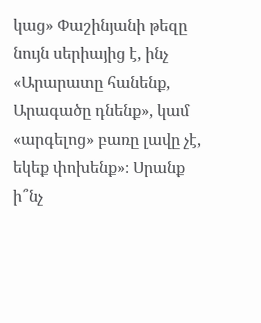կաց» Փաշինյանի թեզը նույն սերիայից է, ինչ «Արարատը հանենք, Արագածը դնենք», կամ «արգելոց» բառը լավը չէ, եկեք փոխենք»։ Սրանք ի՞նչ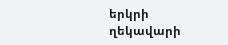երկրի ղեկավարի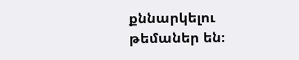քննարկելու թեմաներ են։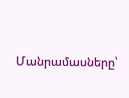Մանրամասները՝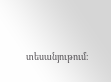տեսանյութում։